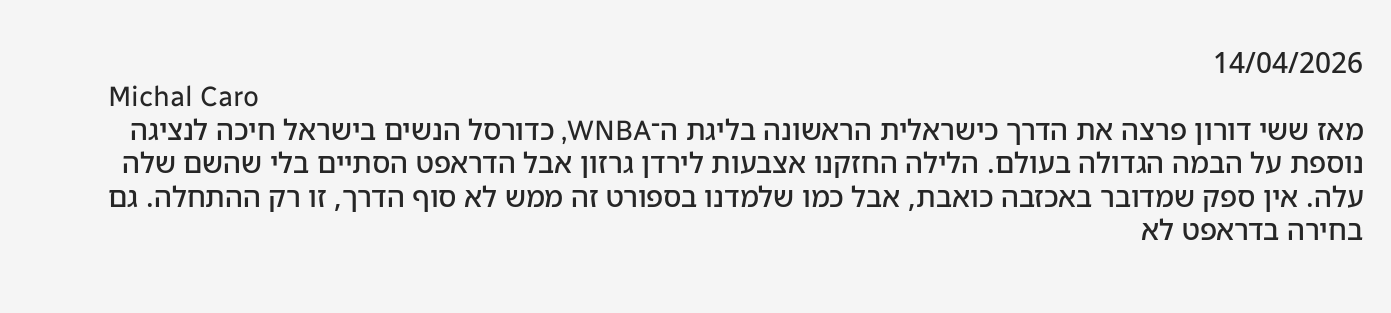14/04/2026
Michal Caro
מאז ששי דורון פרצה את הדרך כישראלית הראשונה בליגת ה־WNBA, כדורסל הנשים בישראל חיכה לנציגה נוספת על הבמה הגדולה בעולם. הלילה החזקנו אצבעות לירדן גרזון אבל הדראפט הסתיים בלי שהשם שלה עלה. אין ספק שמדובר באכזבה כואבת, אבל כמו שלמדנו בספורט זה ממש לא סוף הדרך, זו רק ההתחלה. גם בחירה בדראפט לא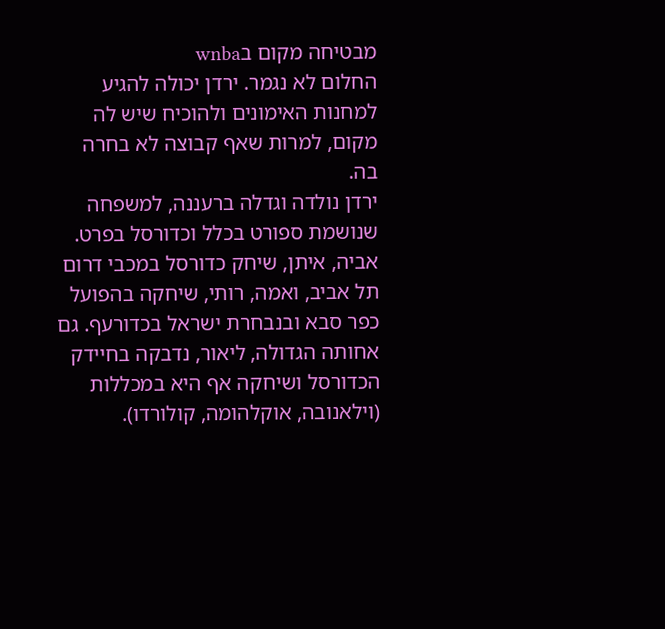מבטיחה מקום בwnba
החלום לא נגמר. ירדן יכולה להגיע למחנות האימונים ולהוכיח שיש לה מקום, למרות שאף קבוצה לא בחרה בה.
ירדן נולדה וגדלה ברעננה, למשפחה שנושמת ספורט בכלל וכדורסל בפרט. אביה, איתן, שיחק כדורסל במכבי דרום תל אביב, ואמה, רותי, שיחקה בהפועל כפר סבא ובנבחרת ישראל בכדורעף. גם אחותה הגדולה, ליאור, נדבקה בחיידק הכדורסל ושיחקה אף היא במכללות (וילאנובה, אוקלהומה, קולורדו).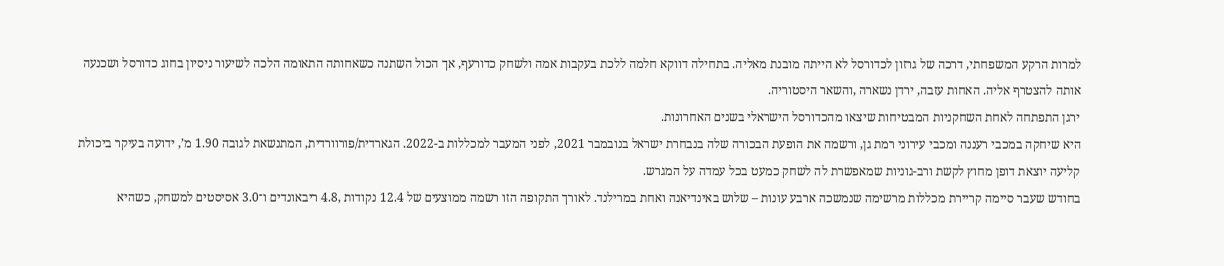למרות הרקע המשפחתי, דרכה של גרזון לכדורסל לא הייתה מובנת מאליה. בתחילה דווקא חלמה ללכת בעקבות אמה ולשחק כדורעף, אך הכול השתנה כשאחותה התאומה הלכה לשיעור ניסיון בחוג כדורסל ושכנעה אותה להצטרף אליה. האחות עזבה, ירדן נשארה ,והשאר היסטוריה.
ירגן התפתחה לאחת השחקניות המבטיחות שיצאו מהכדורסל הישראלי בשנים האחרונות.
היא שיחקה במכבי רעננה ומכבי עירוני רמת גן, ורשמה את הופעת הבכורה שלה בנבחרת ישראל בנובמבר 2021, לפני המעבר למכללות ב-2022. הגארדית/פורוורדית, המתנשאת לגובה 1.90 מ’, ידועה בעיקר ביכולת קליעה יוצאת דופן מחוץ לקשת ורב-גוניות שמאפשרת לה לשחק כמעט בכל עמדה על המגרש.
בחודש שעבר סיימה קריירת מכללות מרשימה שנמשכה ארבע עונות – שלוש באינדיאנה ואחת במרילנד. לאורך התקופה הזו רשמה ממוצעים של 12.4 נקודות ,4.8 ריבאונדים ו־3.0 אסיסטים למשחק, כשהיא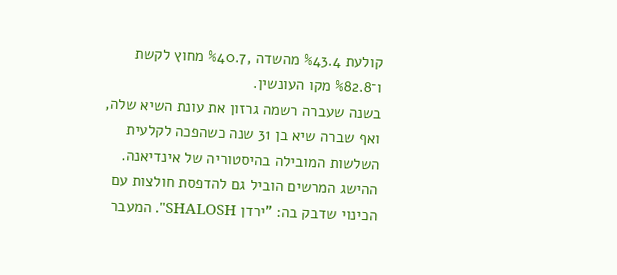קולעת %43.4 מהשדה ,%40.7 מחוץ לקשת ו־%82.8 מקו העונשין.
בשנה שעברה רשמה גרזון את עונת השיא שלה, ואף שברה שיא בן 31 שנה כשהפכה לקלעית השלשות המובילה בהיסטוריה של אינדיאנה. ההישג המרשים הוביל גם להדפסת חולצות עם הכינוי שדבק בה: "ירדן SHALOSH". המעבר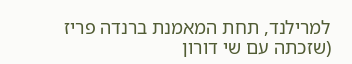למרילנד, תחת המאמנת ברנדה פריז (שזכתה עם שי דורון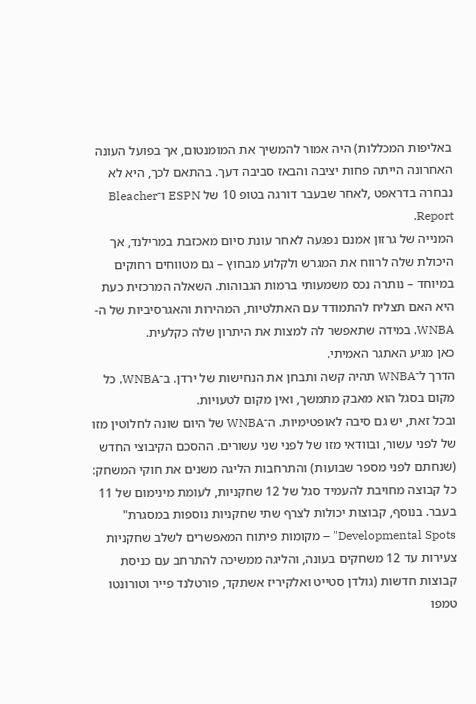באליפות המכללות) היה אמור להמשיך את המומנטום, אך בפועל העונה האחרונה הייתה פחות יציבה והבאז סביבה דעך. בהתאם לכך, היא לא נבחרה בדראפט ,לאחר שבעבר דורגה בטופ 10 של ESPN ו־Bleacher Report.
המנייה של גרזון אמנם נפגעה לאחר עונת סיום מאכזבת במרילנד, אך היכולת שלה לרווח את המגרש ולקלוע מבחוץ – גם מטווחים רחוקים במיוחד – נותרה נכס משמעותי ברמות הגבוהות. השאלה המרכזית כעת היא האם תצליח להתמודד עם האתלטיות, המהירות והאגרסיביות של ה-WNBA, במידה שתאפשר לה למצות את היתרון שלה כקלעית.
כאן מגיע האתגר האמיתי.
הדרך ל־WNBA תהיה קשה ותבחן את הנחישות של ירדן. ב־WNBA, כל מקום בסגל הוא מאבק מתמשך, ואין מקום לטעויות.
ובכל זאת, יש גם סיבה לאופטימיות. ה־WNBA של היום שונה לחלוטין מזו של לפני עשור, ובוודאי מזו של לפני שני עשורים. ההסכם הקיבוצי החדש (שנחתם לפני מספר שבועות) והתרחבות הליגה משנים את חוקי המשחק: כל קבוצה מחויבת להעמיד סגל של 12 שחקניות, לעומת מינימום של 11 בעבר. בנוסף, קבוצות יכולות לצרף שתי שחקניות נוספות במסגרת" Developmental Spots" – מקומות פיתוח המאפשרים לשלב שחקניות צעירות עד 12 משחקים בעונה, והליגה ממשיכה להתרחב עם כניסת קבוצות חדשות (גולדן סטייט ואלקיריז אשתקד, פורטלנד פייר וטורונטו טמפו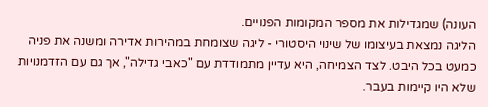העונה) שמגדילות את מספר המקומות הפנויים.
הליגה נמצאת בעיצומו של שינוי היסטורי - ליגה שצומחת במהירות אדירה ומשנה את פניה כמעט בכל היבט. לצד הצמיחה, היא עדיין מתמודדת עם "כאבי גדילה", אך גם עם הזדמנויות שלא היו קיימות בעבר.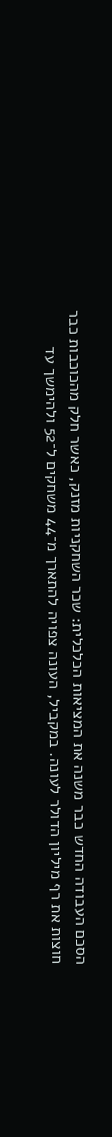הסכם העבודה החדש כבר משנה את המציאות הכלכלית: שכר השחקניות מזנק, כאשר חלק מהכוכבות כבר חוצות את רף מיליון הדולר לעונה. במקביל, העונה צפויה להתארך מ־44 משחקים ל־52 ולהימשך עד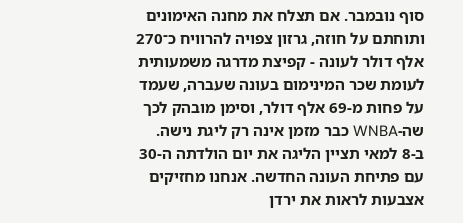סוף נובמבר. אם תצלח את מחנה האימונים ותוחתם על חוזה, גרזון צפויה להרוויח כ־270 אלף דולר לעונה - קפיצת מדרגה משמעותית לעומת שכר המינימום בעונה שעברה, שעמד על פחות מ-69 אלף דולר, וסימן מובהק לכך שה-WNBA כבר מזמן אינה רק ליגת נישה.
ב-8 למאי תציין הליגה את יום הולדתה ה-30 עם פתיחת העונה החדשה. אנחנו מחזיקים אצבעות לראות את ירדן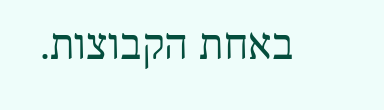באחת הקבוצות.